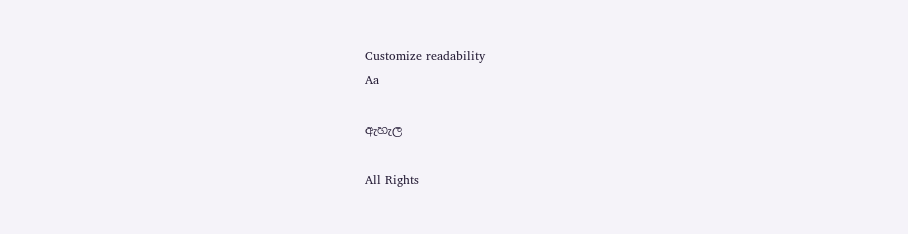Customize readability
Aa

ඇහැල

All Rights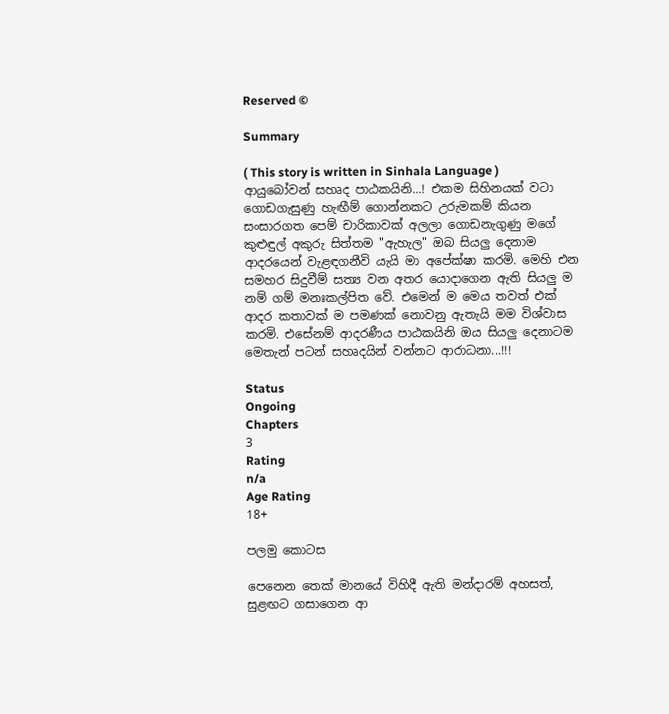Reserved ©

Summary

( This story is written in Sinhala Language ) ආයුබෝවන් සහෘද පාඨකයිනි...! එකම සිහිනයක් වටා ගොඩගැසුණු හැඟීම් ගොන්නකට උරුමකම් කියන සංසාරගත පෙම් චාරිකාවක් අලලා ගොඩනැගුණු මගේ කුළුඳුල් අකුරු සිත්තම "ඇහැල" ඔබ සියලු දෙනාම ආදරයෙන් වැළඳගනීවි යැයි මා අපේක්ෂා කරමි. මෙහි එන සමහර සිදුවීම් සත්‍ය වන අතර යොදාගෙන ඇති සියලු ම නම් ගම් මනඃකල්පිත වේ. එමෙන් ම මෙය තවත් එක් ආදර කතාවක් ම පමණක් නොවනු ඇතැයි මම විශ්වාස කරමි. එසේනම් ආදරණීය පාඨකයිනි ඔය සියලු දෙනාටම මෙතැන් පටන් සහෘදයින් වන්නට ආරාධනා...!!!

Status
Ongoing
Chapters
3
Rating
n/a
Age Rating
18+

පලමු කොටස

පෙනෙන තෙක් මානයේ විහිදී ඇති මන්දාරම් අහසත්, සුළඟට ගසාගෙන ආ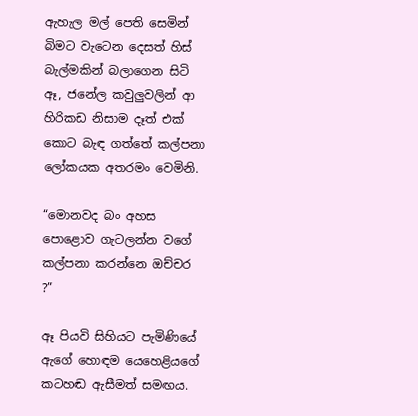ඇහැල මල් පෙති සෙමින් බිමට වැටෙන දෙසත් හිස් බැල්මකින් බලාගෙන සිටි ඈ, ජනේල කවුලුවලින් ආ හිරිකඩ නිසාම දෑත් එක් කොට බැඳ ගත්තේ කල්පනා ලෝකයක අතරමං වෙමිනි.

“මොනවද බං අහස පොළොව ගැටලන්න වගේ කල්පනා කරන්නෙ ඔච්චර ?”

ඈ පියවි සිහියට පැමිණියේ ඇගේ හොඳම යෙහෙළියගේ කටහඬ ඇසීමත් සමඟය.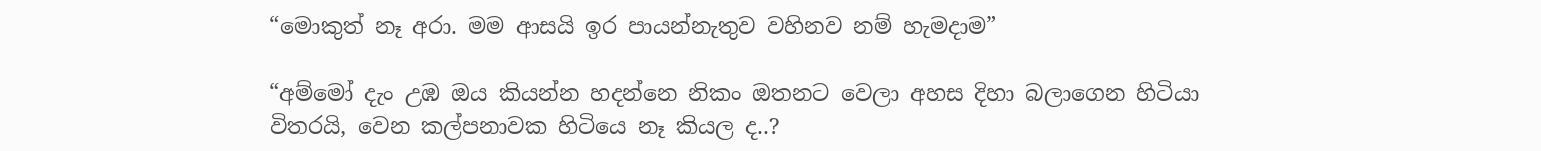“මොකුත් නෑ අරා. මම ආසයි ඉර පායන්නැතුව වහිනව නම් හැමදාම”

“අම්මෝ දැං උඹ ඔය කියන්න හදන්නෙ නිකං ඔතනට වෙලා අහස දිහා බලාගෙන හිටියා විතරයි, වෙන කල්පනාවක හිටියෙ නෑ කියල ද..?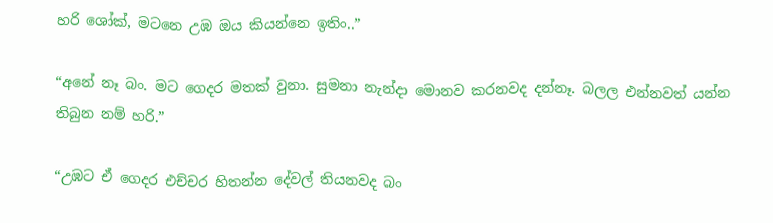හරි ශෝක්, මටනෙ උඹ ඔය කියන්නෙ ඉතිං..”

“අනේ නෑ බං. මට ගෙදර මතක් වුනා. සුමනා නැන්දා මොනව කරනවද දන්නෑ. බලල එන්නවත් යන්න තිබුන නම් හරි.”

“උඹට ඒ ගෙදර එච්චර හිතන්න දේවල් තියනවද බං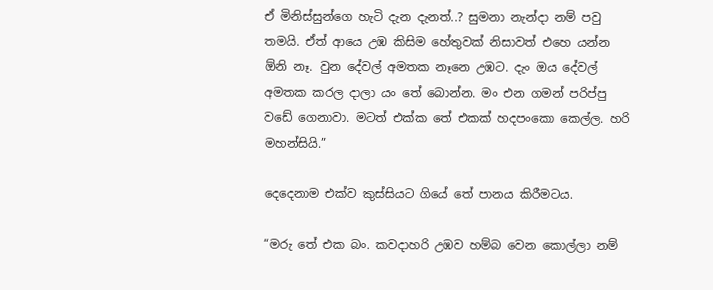ඒ මිනිස්සුන්ගෙ හැටි දැන දැනත්..? සුමනා නැන්දා නම් පවු තමයි. ඒත් ආයෙ උඹ කිසිම හේතුවක් නිසාවත් එහෙ යන්න ඕනි නෑ. වුන දේවල් අමතක නෑනෙ උඹට. දැං ඔය දේවල් අමතක කරල දාලා යං තේ බොන්න. මං එන ගමන් පරිප්පු වඩේ ගෙනාවා. මටත් එක්ක තේ එකක් හදපංකො කෙල්ල. හරි මහන්සියි.”

දෙදෙනාම එක්ව කුස්සියට ගියේ තේ පානය කිරීමටය.

“මරු තේ එක බං. කවදාහරි උඹව හම්බ වෙන කොල්ලා නම්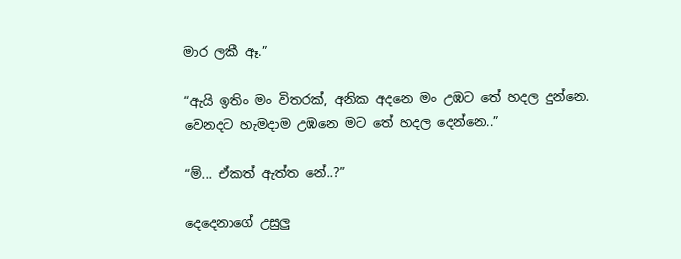මාර ලකී ඈ.”

“ඇයි ඉතිං මං විතරක්, අනික අදනෙ මං උඹට තේ හදල දුන්නෙ. වෙනදට හැමදාම උඹනෙ මට තේ හදල දෙන්නෙ..”

“ම්... ඒකත් ඇත්ත නේ..?”

දෙදෙනාගේ උසුලු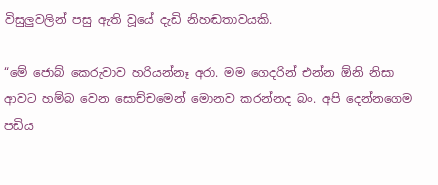විසුලුවලින් පසු ඇති වූයේ දැඩි නිහඬතාවයකි.

“මේ ජොබ් කෙරුවාව හරියන්නෑ අරා. මම ගෙදරින් එන්න ඕනි නිසා ආවට හම්බ වෙන සොච්චමෙන් මොනව කරන්නද බං. අපි දෙන්නගෙම පඩිය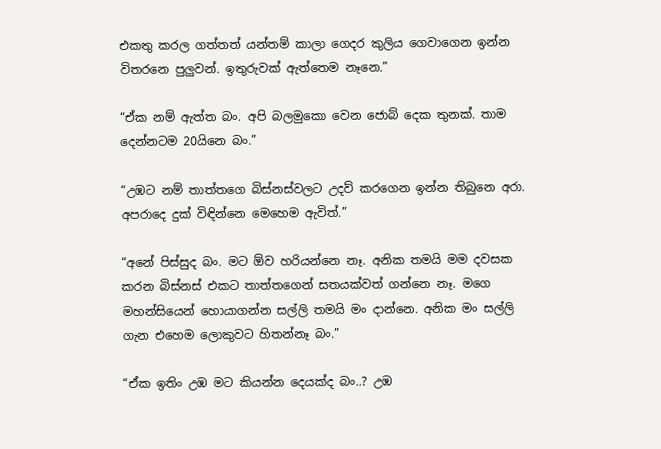එකතු කරල ගත්තත් යන්තම් කාලා ගෙදර කුලිය ගෙවාගෙන ඉන්න විතරනෙ පුලුවන්. ඉතුරුවක් ඇත්තෙම නෑනෙ.”

“ඒක නම් ඇත්ත බං. අපි බලමුකො වෙන ජොබ් දෙක තුනක්. තාම දෙන්නටම 20යිනෙ බං.”

“උඹට නම් තාත්තගෙ බිස්නස්වලට උදව් කරගෙන ඉන්න තිබුනෙ අරා. අපරාදෙ දුක් විඳින්නෙ මෙහෙම ඇවිත්.”

“අනේ පිස්සුද බං. මට ඕව හරියන්නෙ නෑ. අනික තමයි මම දවසක කරන බිස්නස් එකට තාත්තගෙන් සතයක්වත් ගන්නෙ නෑ. මගෙ මහන්සියෙන් හොයාගන්න සල්ලි තමයි මං දාන්නෙ. අනික මං සල්ලි ගැන එහෙම ලොකුවට හිතන්නෑ බං.”

“ඒක ඉතිං උඹ මට කියන්න දෙයක්ද බං..? උඹ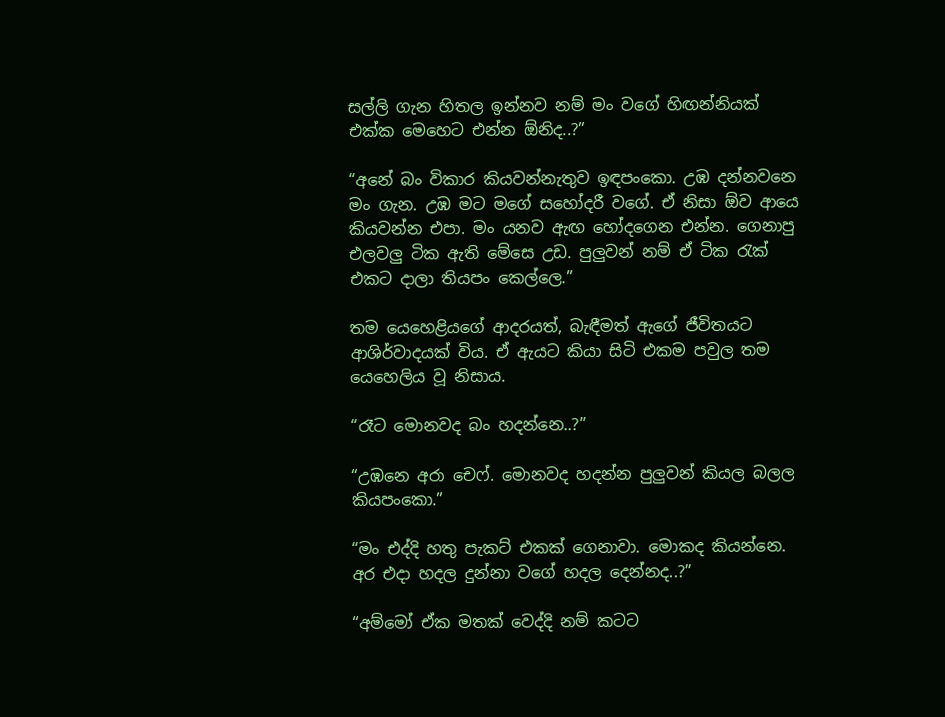සල්ලි ගැන හිතල ඉන්නව නම් මං වගේ හිඟන්නියක් එක්ක මෙහෙට එන්න ඕනිද..?”

“අනේ බං විකාර කියවන්නැතුව ඉඳපංකො. උඹ දන්නවනෙ මං ගැන. උඹ මට මගේ සහෝදරී වගේ. ඒ නිසා ඕව ආයෙ කියවන්න එපා. මං යනව ඇඟ හෝදගෙන එන්න. ගෙනාපු එලවලු ටික ඇති මේසෙ උඩ. පුලුවන් නම් ඒ ටික රැක් එකට දාලා තියපං කෙල්ලෙ.”

තම යෙහෙළියගේ ආදරයත්, බැඳීමත් ඇගේ ජීවිතයට ආශිර්වාදයක් විය. ඒ ඇයට කියා සිටි එකම පවුල තම යෙහෙලිය වූ නිසාය.

“රෑට මොනවද බං හදන්නෙ..?”

“උඹනෙ අරා චෙෆ්. මොනවද හදන්න පුලුවන් කියල බලල කියපංකො.”

“මං එද්දි හතු පැකට් එකක් ගෙනාවා. මොකද කියන්නෙ. අර එදා හදල දුන්නා වගේ හදල දෙන්නද..?”

“අම්මෝ ඒක මතක් වෙද්දි නම් කටට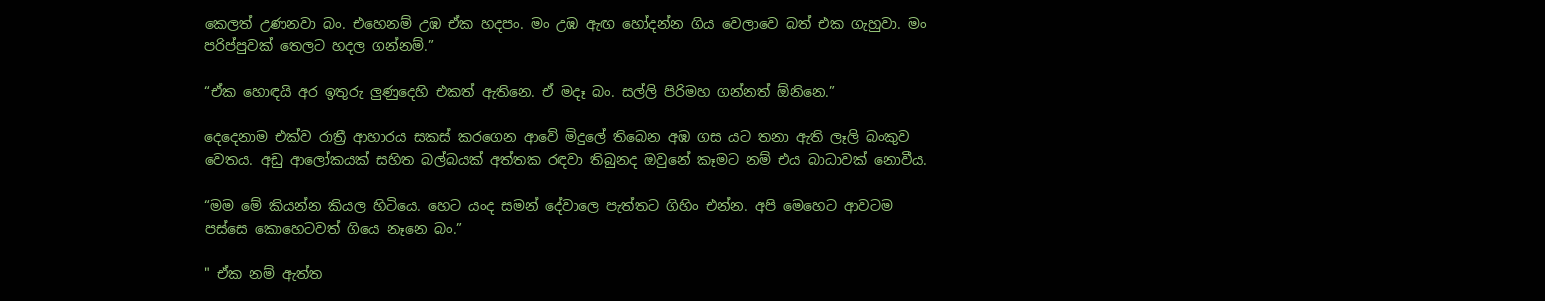කෙලත් උණනවා බං. එහෙනම් උඹ ඒක හදපං. මං උඹ ඇඟ හෝදන්න ගිය වෙලාවෙ බත් එක ගැහුවා. මං පරිප්පුවක් තෙලට හදල ගන්නම්.”

“ඒක හොඳයි අර ඉතුරු ලුණුදෙහි එකත් ඇතිනෙ. ඒ මදෑ බං. සල්ලි පිරිමහ ගන්නත් ඕනිනෙ.”

දෙදෙනාම එක්ව රාත්‍රී ආහාරය සකස් කරගෙන ආවේ මිදුලේ තිබෙන අඹ ගස යට තනා ඇති ලෑලි බංකුව වෙතය. අඩු ආලෝකයක් සහිත බල්බයක් අත්තක රඳවා තිබුනද ඔවුනේ කෑමට නම් එය බාධාවක් නොවීය.

“මම මේ කියන්න කියල හිටියෙ. හෙට යංද සමන් දේවාලෙ පැත්තට ගිහිං එන්න. අපි මෙහෙට ආවටම පස්සෙ කොහෙටවත් ගියෙ නෑනෙ බං.”

" ඒක නම් ඇත්ත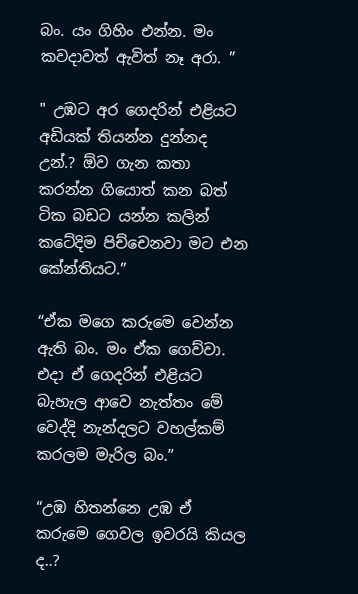බං. යං ගිහිං එන්න. මං කවදාවත් ඇවිත් නෑ අරා. ”

" උඹට අර ගෙදරින් එළියට අඩියක් තියන්න දුන්නද උන්.? ඕව ගැන කතා කරන්න ගියොත් කන බත් ටික බඩට යන්න කලින් කටේදිම පිච්චෙනවා මට එන කේන්තියට.”

“ඒක මගෙ කරුමෙ වෙන්න ඇති බං. මං ඒක ගෙව්වා. එදා ඒ ගෙදරින් එළියට බැහැල ආවෙ නැත්තං මේ වෙද්දි නැන්දලට වහල්කම් කරලම මැරිල බං.”

“උඹ හිතන්නෙ උඹ ඒ කරුමෙ ගෙවල ඉවරයි කියල ද..?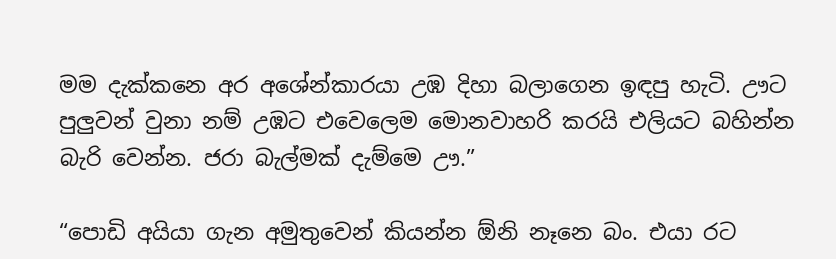මම දැක්කනෙ අර අශේන්කාරයා උඹ දිහා බලාගෙන ඉඳපු හැටි. ඌට පුලුවන් වුනා නම් උඹට එවෙලෙම මොනවාහරි කරයි එලියට බහින්න බැරි වෙන්න. ජරා බැල්මක් දැම්මෙ ඌ.”

“පොඩි අයියා ගැන අමුතුවෙන් කියන්න ඕනි නෑනෙ බං. එයා රට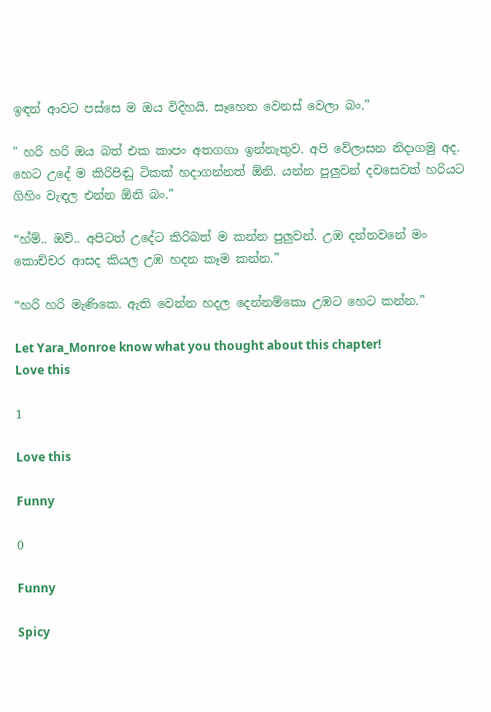ඉඳන් ආවට පස්සෙ ම ඔය විදිහයි. සෑහෙන වෙනස් වෙලා බං.”

" හරි හරි ඔය බත් එක කාපං අතගගා ඉන්නැතුව. අපි වේලාසන නිදාගමු අද. හෙට උදේ ම කිරිපිඬු ටිකක් හදාගන්නත් ඕනි. යන්න පුලුවන් දවසෙවත් හරියට ගිහිං වැඳල එන්න ඕනි බං.”

“හ්ම්.. ඔව්.. අපිටත් උදේට කිරිබත් ම කන්න පුලුවන්. උඹ දන්නවනේ මං කොච්චර ආසද කියල උඹ හදන කෑම කන්න.”

“හරි හරි මැණිකෙ. ඇති වෙන්න හදල දෙන්නම්කො උඹට හෙට කන්න.”

Let Yara_Monroe know what you thought about this chapter!
Love this

1

Love this

Funny

0

Funny

Spicy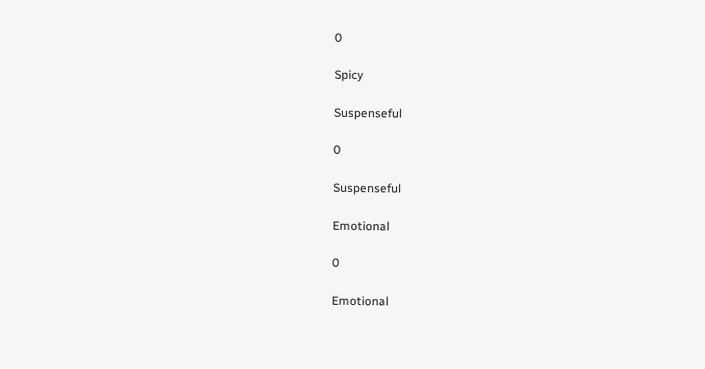0

Spicy

Suspenseful

0

Suspenseful

Emotional

0

Emotional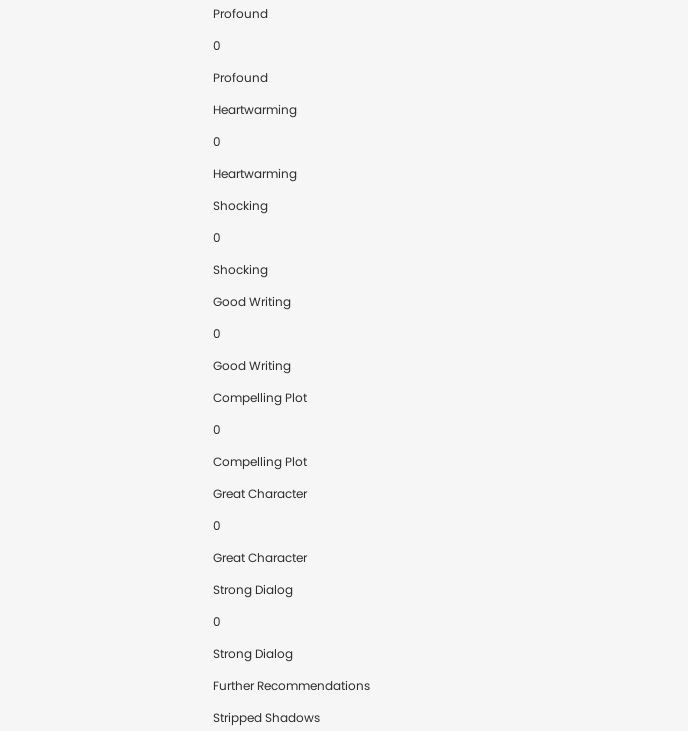Profound

0

Profound

Heartwarming

0

Heartwarming

Shocking

0

Shocking

Good Writing

0

Good Writing

Compelling Plot

0

Compelling Plot

Great Character

0

Great Character

Strong Dialog

0

Strong Dialog

Further Recommendations

Stripped Shadows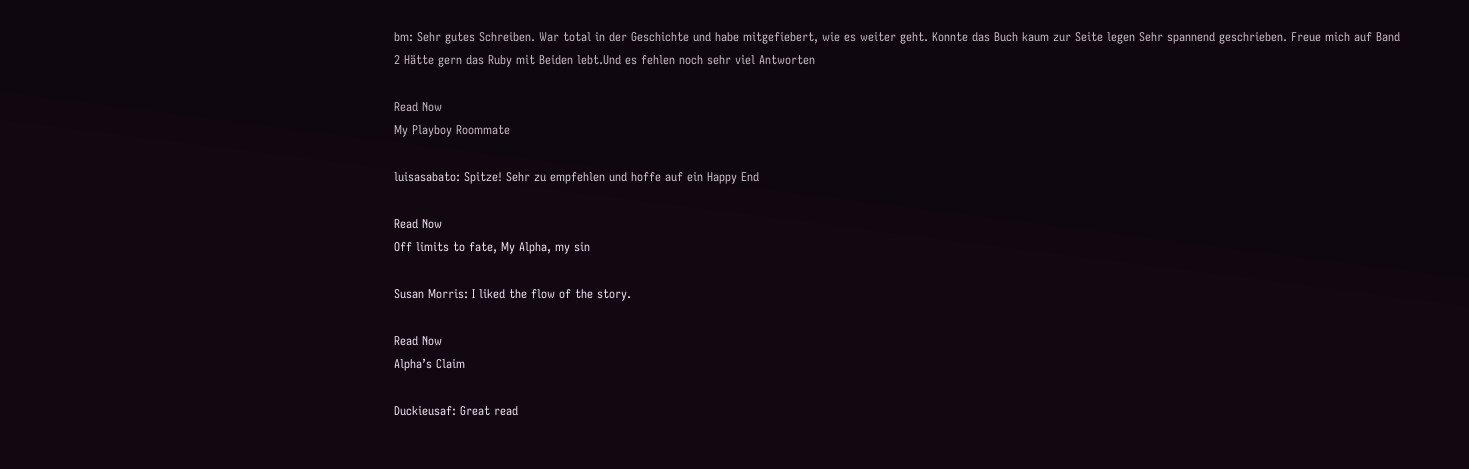bm: Sehr gutes Schreiben. War total in der Geschichte und habe mitgefiebert, wie es weiter geht. Konnte das Buch kaum zur Seite legen Sehr spannend geschrieben. Freue mich auf Band 2 Hätte gern das Ruby mit Beiden lebt.Und es fehlen noch sehr viel Antworten

Read Now
My Playboy Roommate

luisasabato: Spitze! Sehr zu empfehlen und hoffe auf ein Happy End

Read Now
Off limits to fate, My Alpha, my sin

Susan Morris: I liked the flow of the story.

Read Now
Alpha’s Claim

Duckieusaf: Great read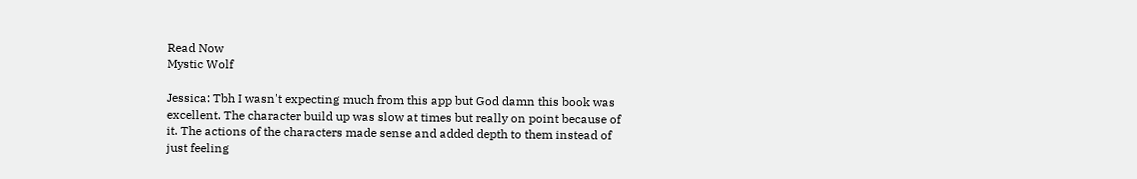Read Now
Mystic Wolf

Jessica: Tbh I wasn't expecting much from this app but God damn this book was excellent. The character build up was slow at times but really on point because of it. The actions of the characters made sense and added depth to them instead of just feeling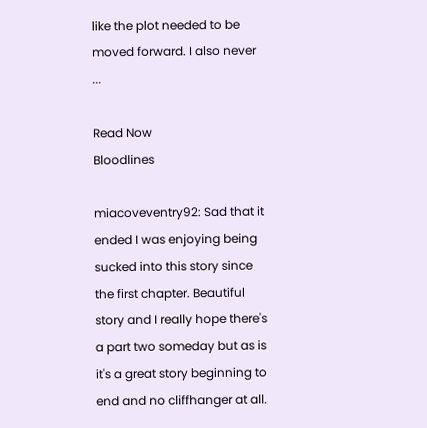like the plot needed to be moved forward. I also never ...

Read Now
Bloodlines

miacoveventry92: Sad that it ended I was enjoying being sucked into this story since the first chapter. Beautiful story and I really hope there's a part two someday but as is it's a great story beginning to end and no cliffhanger at all.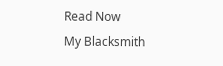Read Now
My Blacksmith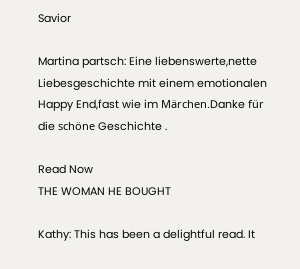Savior

Martina partsch: Eine liebenswerte,nette Liebesgeschichte mit einem emotionalen Happy End,fast wie im Märchen.Danke für die schöne Geschichte .

Read Now
THE WOMAN HE BOUGHT

Kathy: This has been a delightful read. It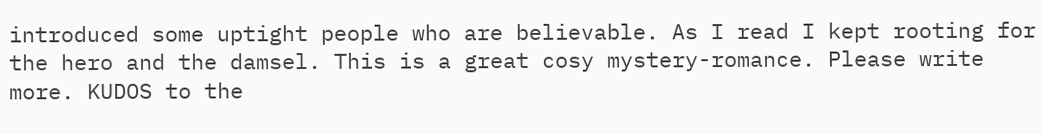introduced some uptight people who are believable. As I read I kept rooting for the hero and the damsel. This is a great cosy mystery-romance. Please write more. KUDOS to the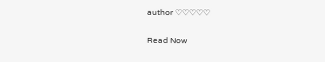author ♡♡♡♡♡

Read Now